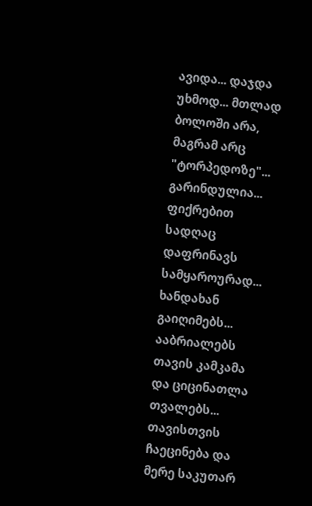ავიდა... დაჯდა უხმოდ... მთლად ბოლოში არა, მაგრამ არც "ტორპედოზე"... გარინდულია... ფიქრებით სადღაც დაფრინავს სამყაროურად... ხანდახან გაიღიმებს... ააბრიალებს თავის კამკამა და ციცინათლა თვალებს... თავისთვის ჩაეცინება და მერე საკუთარ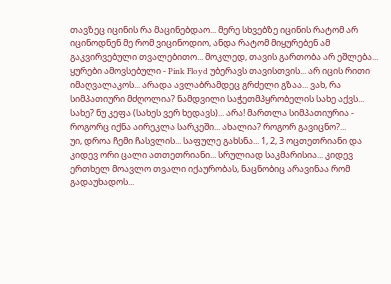თავზეც იცინის რა მაცინებდაო... მერე სხვებზე იცინის რატომ არ იცინოდნენ მე რომ ვიცინოდიო, ანდა რატომ მიყურებენ ამ გაკვირვებული თვალებითო... მოკლედ, თავის გართობა არ ეშლება... ყურები ამოვსებული - Pink Floyd უბერავს თავისთვის... არ იცის რითი იმაღვალაკოს... არადა ავლაბრამდეც გრძელი გზაა... ვახ, რა სიმპათიური მძღოლია? ნამდვილი საჭეთმპყრობელის სახე აქვს... სახე? ნუ კეფა (სახეს ვერ ხედავს)... არა! მართლა სიმპათიურია - როგორც იქნა აირეკლა სარკეში... ახალია? როგორ გავიცნო?...
უი, დროა ჩემი ჩასვლის... საფულე გახსნა... 1, 2, 3 ოცთეთრიანი და კიდევ ორი ცალი ათთეთრიანი... სრულიად საკმარისია... კიდევ ერთხელ მოავლო თვალი იქაურობას, ნაცნობიც არავინაა რომ გადაუხადოს...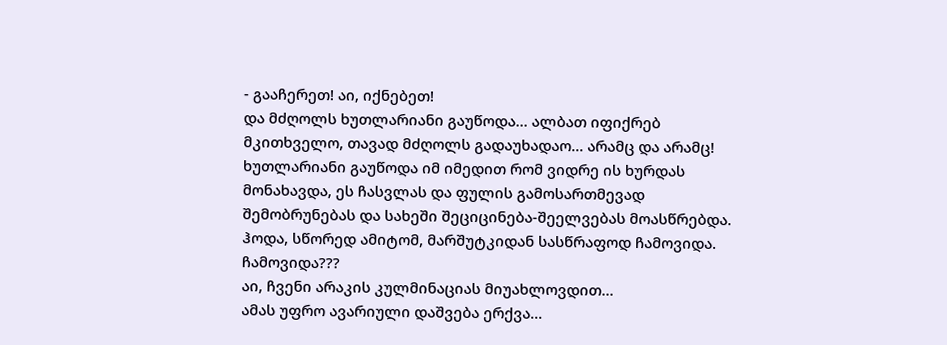- გააჩერეთ! აი, იქნებეთ!
და მძღოლს ხუთლარიანი გაუწოდა... ალბათ იფიქრებ მკითხველო, თავად მძღოლს გადაუხადაო... არამც და არამც! ხუთლარიანი გაუწოდა იმ იმედით რომ ვიდრე ის ხურდას მონახავდა, ეს ჩასვლას და ფულის გამოსართმევად შემობრუნებას და სახეში შეციცინება-შეელვებას მოასწრებდა. ჰოდა, სწორედ ამიტომ, მარშუტკიდან სასწრაფოდ ჩამოვიდა. ჩამოვიდა???
აი, ჩვენი არაკის კულმინაციას მიუახლოვდით...
ამას უფრო ავარიული დაშვება ერქვა...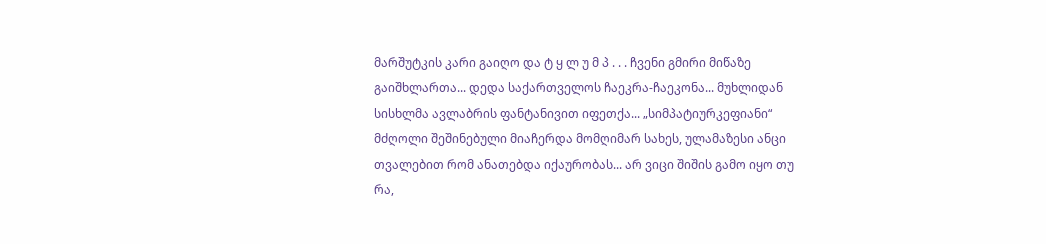მარშუტკის კარი გაიღო და ტ ყ ლ უ მ პ . . . ჩვენი გმირი მიწაზე გაიშხლართა... დედა საქართველოს ჩაეკრა-ჩაეკონა... მუხლიდან სისხლმა ავლაბრის ფანტანივით იფეთქა... „სიმპატიურკეფიანი“ მძღოლი შეშინებული მიაჩერდა მომღიმარ სახეს, ულამაზესი ანცი თვალებით რომ ანათებდა იქაურობას... არ ვიცი შიშის გამო იყო თუ რა,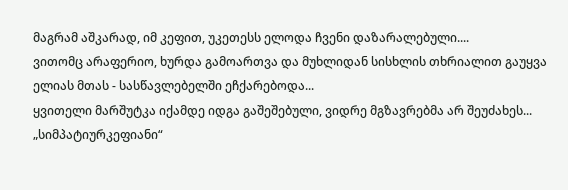მაგრამ აშკარად, იმ კეფით, უკეთესს ელოდა ჩვენი დაზარალებული....
ვითომც არაფერიო, ხურდა გამოართვა და მუხლიდან სისხლის თხრიალით გაუყვა ელიას მთას - სასწავლებელში ეჩქარებოდა...
ყვითელი მარშუტკა იქამდე იდგა გაშეშებული, ვიდრე მგზავრებმა არ შეუძახეს... „სიმპატიურკეფიანი“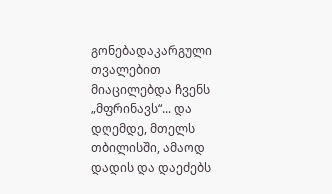გონებადაკარგული თვალებით მიაცილებდა ჩვენს „მფრინავს“... და დღემდე, მთელს თბილისში, ამაოდ დადის და დაეძებს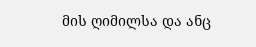მის ღიმილსა და ანც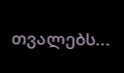თვალებს...